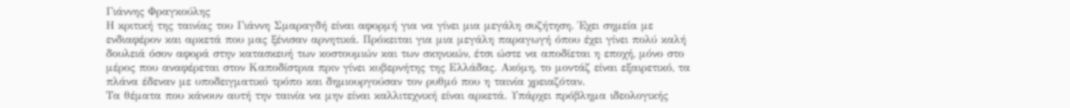Γιάννης Φραγκούλης
Η κριτική της ταινίας του Γιάννη Σμαραγδή είναι αφορμή για να γίνει μια μεγάλη συζήτηση. Έχει σημεία με ενδιαφέρον και αρκετά που μας ξένισαν αρνητικά. Πρόκειται για μια μεγάλη παραγωγή όπου έχει γίνει πολύ καλή δουλειά όσον αφορά στην κατασκευή των κοστουμιών και των σκηνικών, έτσι ώστε να αποδίεται η εποχή, μόνο στο μέρος που αναφέρεται στον Καποδίστρια πριν γίνει κυβερνήτης της Ελλάδας. Ακόμη, το μοντάζ είναι εξαιρετικό, τα πλάνα έδεναν με υποδειγματικό τρόπο και δημιουργούσαν τον ρυθμό που η ταινία χρειαζόταν.
Τα θέματα που κάνουν αυτή την ταινία να μην είναι καλλιτεχνική είναι αρκετά. Υπάρχει πρόβλημα ιδεολογικής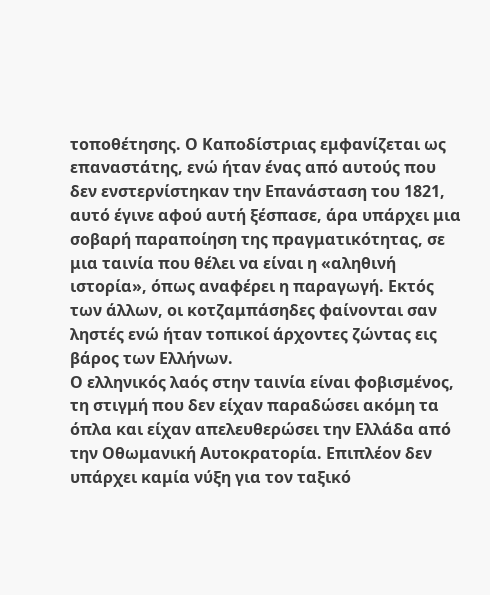τοποθέτησης. Ο Καποδίστριας εμφανίζεται ως επαναστάτης, ενώ ήταν ένας από αυτούς που δεν ενστερνίστηκαν την Επανάσταση του 1821, αυτό έγινε αφού αυτή ξέσπασε, άρα υπάρχει μια σοβαρή παραποίηση της πραγματικότητας, σε μια ταινία που θέλει να είναι η «αληθινή ιστορία», όπως αναφέρει η παραγωγή. Εκτός των άλλων, οι κοτζαμπάσηδες φαίνονται σαν ληστές ενώ ήταν τοπικοί άρχοντες ζώντας εις βάρος των Ελλήνων.
Ο ελληνικός λαός στην ταινία είναι φοβισμένος, τη στιγμή που δεν είχαν παραδώσει ακόμη τα όπλα και είχαν απελευθερώσει την Ελλάδα από την Οθωμανική Αυτοκρατορία. Επιπλέον δεν υπάρχει καμία νύξη για τον ταξικό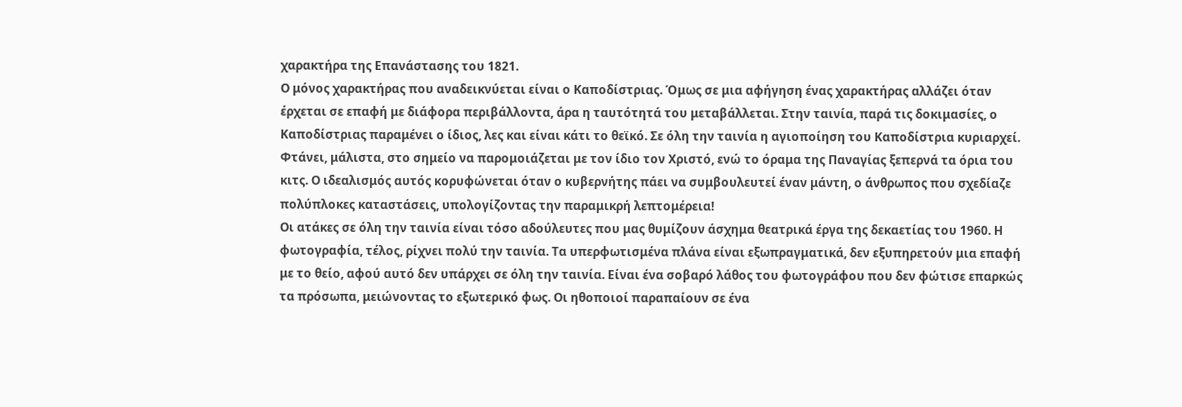χαρακτήρα της Επανάστασης του 1821.
Ο μόνος χαρακτήρας που αναδεικνύεται είναι ο Καποδίστριας. Όμως σε μια αφήγηση ένας χαρακτήρας αλλάζει όταν έρχεται σε επαφή με διάφορα περιβάλλοντα, άρα η ταυτότητά του μεταβάλλεται. Στην ταινία, παρά τις δοκιμασίες, ο Καποδίστριας παραμένει ο ίδιος, λες και είναι κάτι το θεϊκό. Σε όλη την ταινία η αγιοποίηση του Καποδίστρια κυριαρχεί. Φτάνει, μάλιστα, στο σημείο να παρομοιάζεται με τον ίδιο τον Χριστό, ενώ το όραμα της Παναγίας ξεπερνά τα όρια του κιτς. Ο ιδεαλισμός αυτός κορυφώνεται όταν ο κυβερνήτης πάει να συμβουλευτεί έναν μάντη, ο άνθρωπος που σχεδίαζε πολύπλοκες καταστάσεις, υπολογίζοντας την παραμικρή λεπτομέρεια!
Οι ατάκες σε όλη την ταινία είναι τόσο αδούλευτες που μας θυμίζουν άσχημα θεατρικά έργα της δεκαετίας του 1960. Η φωτογραφία, τέλος, ρίχνει πολύ την ταινία. Τα υπερφωτισμένα πλάνα είναι εξωπραγματικά, δεν εξυπηρετούν μια επαφή με το θείο, αφού αυτό δεν υπάρχει σε όλη την ταινία. Είναι ένα σοβαρό λάθος του φωτογράφου που δεν φώτισε επαρκώς τα πρόσωπα, μειώνοντας το εξωτερικό φως. Οι ηθοποιοί παραπαίουν σε ένα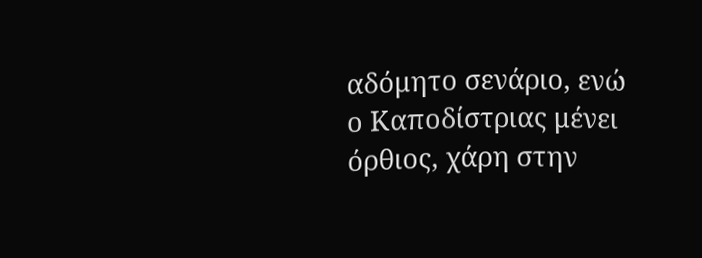αδόμητο σενάριο, ενώ ο Καποδίστριας μένει όρθιος, χάρη στην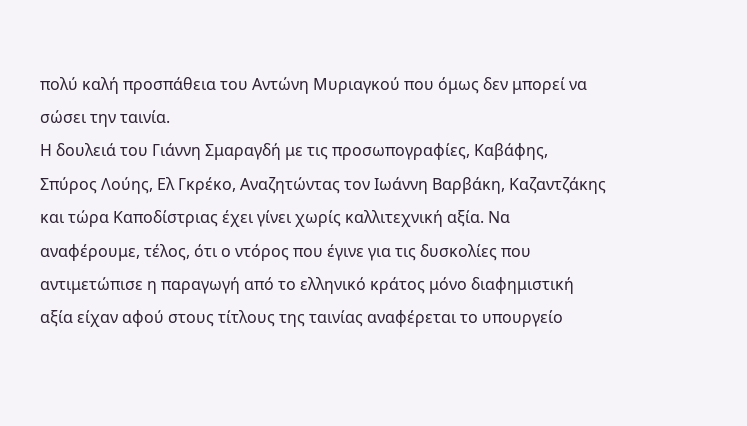πολύ καλή προσπάθεια του Αντώνη Μυριαγκού που όμως δεν μπορεί να σώσει την ταινία.
Η δουλειά του Γιάννη Σμαραγδή με τις προσωπογραφίες, Καβάφης, Σπύρος Λούης, Ελ Γκρέκο, Αναζητώντας τον Ιωάννη Βαρβάκη, Καζαντζάκης και τώρα Καποδίστριας έχει γίνει χωρίς καλλιτεχνική αξία. Να αναφέρουμε, τέλος, ότι ο ντόρος που έγινε για τις δυσκολίες που αντιμετώπισε η παραγωγή από το ελληνικό κράτος μόνο διαφημιστική αξία είχαν αφού στους τίτλους της ταινίας αναφέρεται το υπουργείο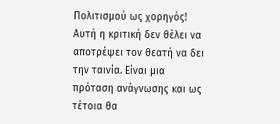Πολιτισμού ως χορηγός!
Αυτή η κριτική δεν θέλει να αποτρέψει τον θεατή να δει την ταινία. Είναι μια πρόταση ανάγνωσης και ως τέτοια θα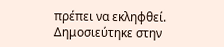πρέπει να εκληφθεί.
Δημοσιεύτηκε στην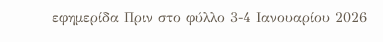εφημερίδα Πριν στο φύλλο 3-4 Ιανουαρίου 2026